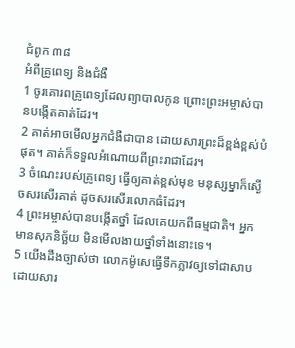ជំពូក ៣៨
អំពីគ្រូពេទ្យ និងជំងឺ
1 ចូរគោរពគ្រូពេទ្យដែលព្យាបាលកូន ព្រោះព្រះអម្ចាស់បានបង្កើតគាត់ដែរ។
2 គាត់អាចមើលអ្នកជំងឺជាបាន ដោយសារព្រះដ៏ខ្ពង់ខ្ពស់បំផុត។ គាត់ក៏ទទួលអំណោយពីព្រះរាជាដែរ។
3 ចំណេះរបស់គ្រូពេទ្យ ធ្វើឲ្យគាត់ខ្ពស់មុខ មនុស្សម្នាក៏ស្ងើចសរសើរគាត់ ដូចសរសើរលោកធំដែរ។
4 ព្រះអម្ចាស់បានបង្កើតថ្នាំ ដែលគេយកពីធម្មជាតិ។ អ្នកមានសុភនិច្ឆ័យ មិនមើលងាយថ្នាំទាំងនោះទេ។
5 យើងដឹងច្បាស់ថា លោកម៉ូសេធ្វើទឹកភ្លាវឲ្យទៅជាសាប ដោយសារ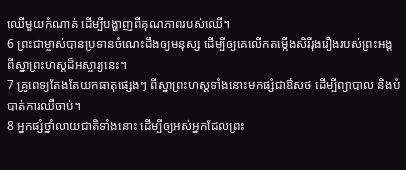ឈើមួយកំណាត់ ដើម្បីបង្ហាញពីគុណភាពរបស់ឈើ។
6 ព្រះជាម្ចាស់បានប្រទានចំណេះដឹងឲ្យមនុស្ស ដើម្បីឲ្យគេលើកតម្កើងសិរីរុងរឿងរបស់ព្រះអង្គ ពីស្នាព្រះហស្តដ៏អស្ចារ្យនេះ។
7 គ្រូពេទ្យតែងតែយកធាតុផ្សេងៗ ពីស្នាព្រះហស្តទាំងនោះមកផ្សំជាឳសថ ដើម្បីព្យាបាល និងបំបាត់ការឈឺចាប់។
8 អ្នកផ្សំថ្នាំលាយជាតិទាំងនោះ ដើម្បីឲ្យអស់អ្នកដែលព្រះ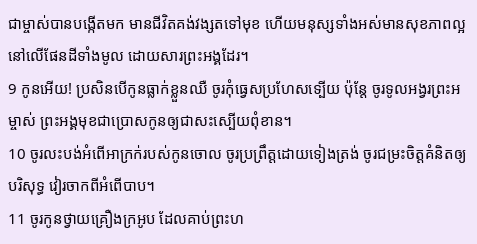ជាម្ចាស់បានបង្កើតមក មានជីវិតគង់វង្សតទៅមុខ ហើយមនុស្សទាំងអស់មានសុខភាពល្អនៅលើផែនដីទាំងមូល ដោយសារព្រះអង្គដែរ។
9 កូនអើយ! ប្រសិនបើកូនធ្លាក់ខ្លួនឈឺ ចូរកុំធ្វេសប្រហែសទ្បើយ ប៉ុន្តែ ចូរទូលអង្វរព្រះអម្ចាស់ ព្រះអង្គមុខជាប្រោសកូនឲ្យជាសះស្បើយពុំខាន។
10 ចូរលះបង់អំពើអាក្រក់របស់កូនចោល ចូរប្រព្រឹត្តដោយទៀងត្រង់ ចូរជម្រះចិត្តគំនិតឲ្យបរិសុទ្ធ វៀរចាកពីអំពើបាប។
11 ចូរកូនថ្វាយគ្រឿងក្រអូប ដែលគាប់ព្រះហ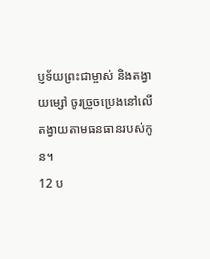ប្ញទ័យព្រះជាម្ចាស់ និងតង្វាយម្សៅ ចូរច្រួចប្រេងនៅលើតង្វាយតាមធនធានរបស់កូន។
12 ប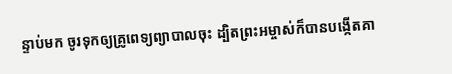ន្ទាប់មក ចូរទុកឲ្យគ្រូពេទ្យព្យាបាលចុះ ដ្បិតព្រះអម្ចាស់ក៏បានបង្កើតគា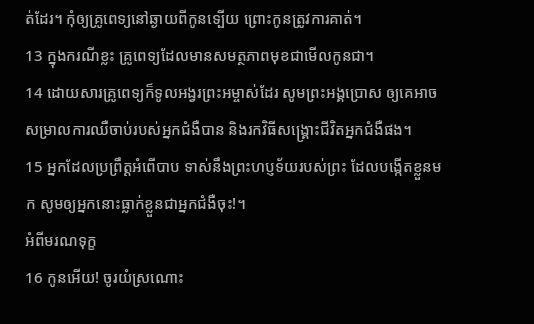ត់ដែរ។ កុំឲ្យគ្រូពេទ្យនៅឆ្ងាយពីកូនទ្បើយ ព្រោះកូនត្រូវការគាត់។
13 ក្នុងករណីខ្លះ គ្រូពេទ្យដែលមានសមត្ថភាពមុខជាមើលកូនជា។
14 ដោយសារគ្រូពេទ្យក៏ទូលអង្វរព្រះអម្ចាស់ដែរ សូមព្រះអង្គប្រោស ឲ្យគេអាចសម្រាលការឈឺចាប់របស់អ្នកជំងឺបាន និងរកវិធីសង្រ្គោះជីវិតអ្នកជំងឺផង។
15 អ្នកដែលប្រព្រឹត្តអំពើបាប ទាស់នឹងព្រះហប្ញទ័យរបស់ព្រះ ដែលបង្កើតខ្លួនមក សូមឲ្យអ្នកនោះធ្លាក់ខ្លួនជាអ្នកជំងឺចុះ!។
អំពីមរណទុក្ខ
16 កូនអើយ! ចូរយំស្រណោះ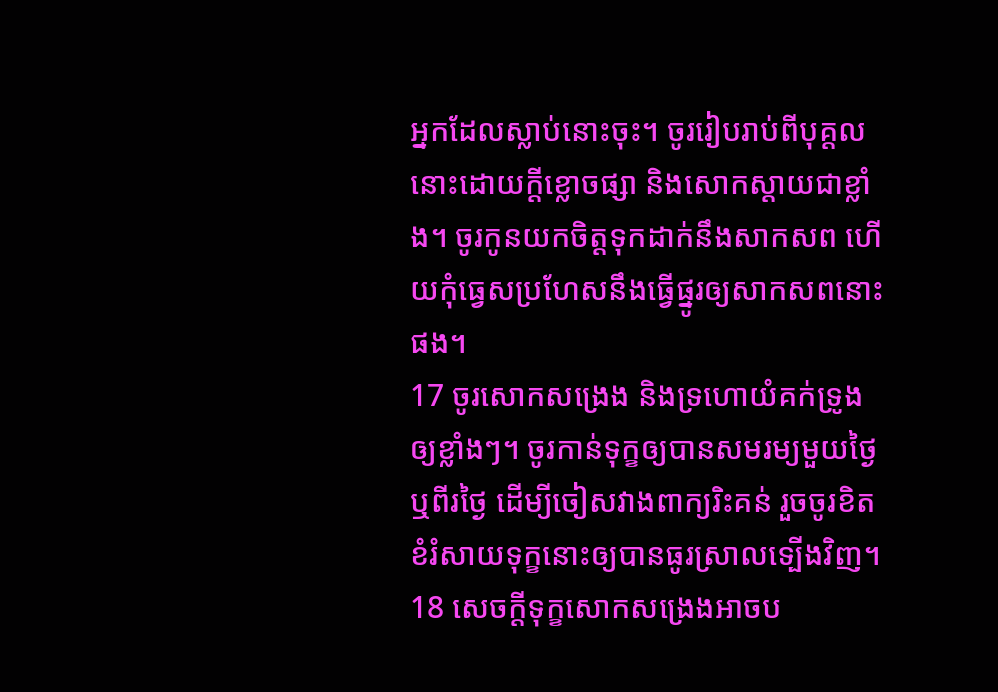អ្នកដែលស្លាប់នោះចុះ។ ចូររៀបរាប់ពីបុគ្តលនោះដោយក្តីខ្លោចផ្សា និងសោកស្តាយជាខ្លាំង។ ចូរកូនយកចិត្តទុកដាក់នឹងសាកសព ហើយកុំធ្វេសប្រហែសនឹងធ្វើផ្នូរឲ្យសាកសពនោះផង។
17 ចូរសោកសង្រេង និងទ្រហោយំគក់ទ្រូងឲ្យខ្លាំងៗ។ ចូរកាន់ទុក្ខឲ្យបានសមរម្យមួយថ្ងៃ ឬពីរថ្ងៃ ដើម្យីចៀសវាងពាក្យរិះគន់ រួចចូរខិតខំរំសាយទុក្ខនោះឲ្យបានធូរស្រាលទ្បើងវិញ។
18 សេចក្តីទុក្ខសោកសង្រេងអាចប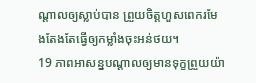ណ្តាលឲ្យស្លាប់បាន ព្រួយចិត្តហួសពេករមែងតែងតែធ្វើឲ្យកម្លាំងចុះអន់ថយ។
19 ភាពអាសន្នបណ្តាលឲ្យមានទុក្ខព្រួយយ៉ា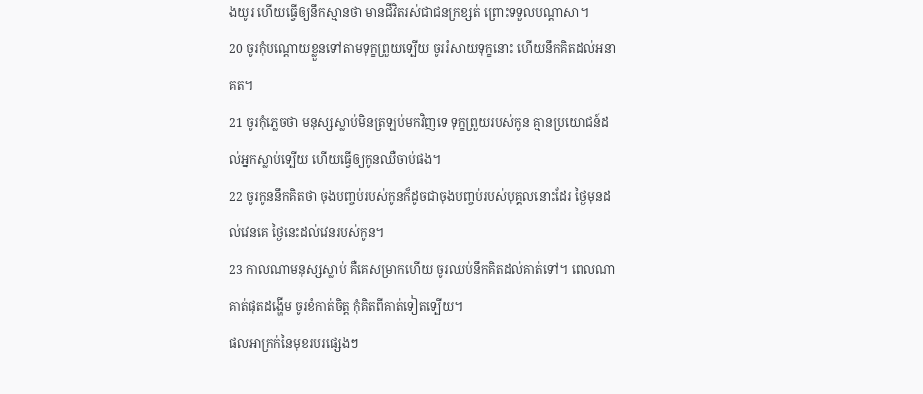ងយូរ ហើយធ្វើឲ្យនឹកស្មានថា មានជីវិតរស់ជាជនក្រខ្សត់ ព្រោះទទួលបណ្តាសា។
20 ចូរកុំបណ្តោយខ្លួនទៅតាមទុក្ខព្រួយទ្បើយ ចូររំសាយទុក្ខនោះ ហើយនឹកគិតដល់អនាគត។
21 ចូរកុំភ្លេចថា មនុស្សស្លាប់មិនត្រឡប់មកវិញទេ ទុក្ខព្រួយរបស់កូន គ្មានប្រយោជន៍ដល់អ្នកស្លាប់ទ្បើយ ហើយធ្វើឲ្យកូនឈឺចាប់ផង។
22 ចូរកូននឹកគិតថា ចុងបញ្ចប់របស់កូនក៏ដូចជាចុងបញ្ចប់របស់បុគ្គលនោះដែរ ថ្ងៃមុនដល់វេនគេ ថ្ងៃនេះដល់វេនរបស់កូន។
23 កាលណាមនុស្សស្លាប់ គឺគេសម្រាកហើយ ចូរឈប់នឹកគិតដល់គាត់ទៅ។ ពេលណាគាត់ផុតដង្ហើម ចូរខំកាត់ចិត្ត កុំគិតពីគាត់ទៀតទ្បើយ។
ផលអាក្រក់នៃមុខរបរផ្សេងៗ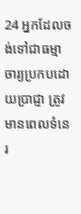24 អ្នកដែលចង់ទៅជាធម្មាចារ្យប្រកបដោយប្រាជ្ញា ត្រូវមានពេលទំនេរ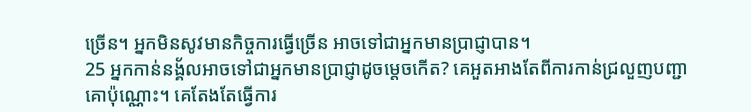ច្រើន។ អ្នកមិនសូវមានកិច្ចការធ្វើច្រើន អាចទៅជាអ្នកមានប្រាជ្ញាបាន។
25 អ្នកកាន់នង្គ័លអាចទៅជាអ្នកមានប្រាជ្ញាដូចម្តេចកើត? គេអួតអាងតែពីការកាន់ជ្រលួញបញ្ជាគោប៉ុណ្ណោះ។ គេតែងតែធ្វើការ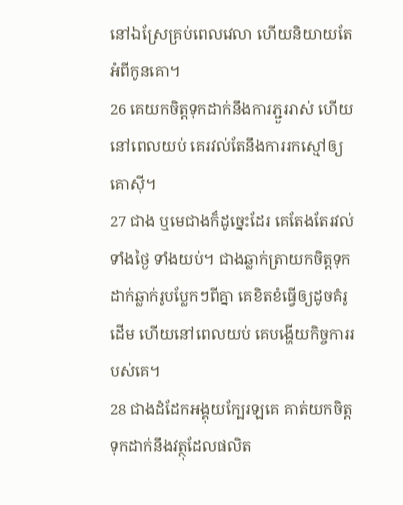នៅឯស្រែគ្រប់ពេលវេលា ហើយនិយាយតែអំពីកូនគោ។
26 គេយកចិត្តទុកដាក់នឹងការភ្ជួររាស់ ហើយនៅពេលយប់ គេរវល់តែនឹងការរកស្មៅឲ្យគោស៊ី។
27 ជាង ឬមេជាងក៏ដូច្នេះដែរ គេតែងតែរវល់ទាំងថ្ងៃ ទាំងយប់។ ជាងឆ្លាក់ត្រាយកចិត្តទុកដាក់ឆ្លាក់រូបប្លែកៗពីគ្នា គេខិតខំធ្វើឲ្យដូចគំរូដើម ហើយនៅពេលយប់ គេបង្ហើយកិច្ចការរបស់គេ។
28 ជាងដំដែកអង្គុយក្បែរឡគេ គាត់យកចិត្តទុកដាក់នឹងវត្ថុដែលផលិត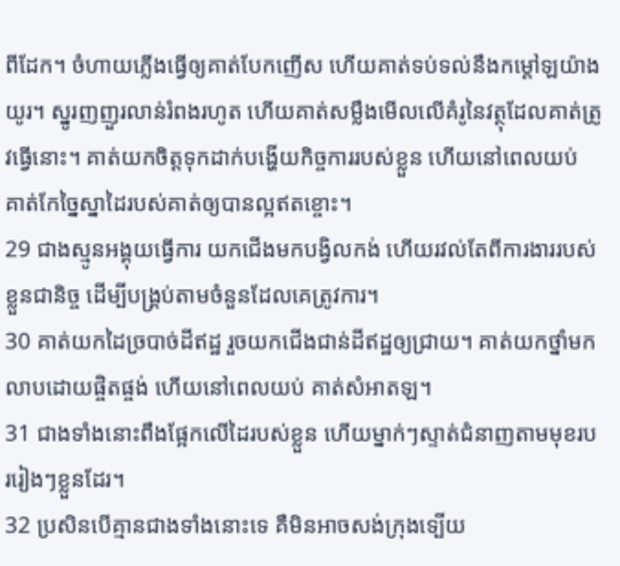ពីដែក។ ចំហាយភ្លើងធ្វើឲ្យគាត់បែកញើស ហើយគាត់ទប់ទល់នឹងកម្ដៅឡយ៉ាងយូរ។ ស្នូរញញួរលាន់រំពងរហូត ហើយគាត់សម្លឹងមើលលើគំរូនៃវត្ថុដែលគាត់ត្រូវធ្វើនោះ។ គាត់យកចិត្តទុកដាក់បង្ហើយកិច្ចការរបស់ខ្លួន ហើយនៅពេលយប់ គាត់កែច្នៃស្នាដៃរបស់គាត់ឲ្យបានល្អឥតខ្ចោះ។
29 ជាងស្មូនអង្គុយធ្វើការ យកជើងមកបង្វិលកង់ ហើយរវល់តែពីការងាររបស់ខ្លួនជានិច្ច ដើម្បីបង្គ្រប់តាមចំនួនដែលគេត្រូវការ។
30 គាត់យកដៃច្របាច់ដីឥដ្ឋ រួចយកជើងជាន់ដីឥដ្ឋឲ្យជ្រាយ។ គាត់យកថ្នាំមកលាបដោយផ្ចិតផ្ចង់ ហើយនៅពេលយប់ គាត់សំអាតឡ។
31 ជាងទាំងនោះពឹងផ្អែកលើដៃរបស់ខ្លួន ហើយម្នាក់ៗស្ទាត់ជំនាញតាមមុខរបររៀងៗខ្លួនដែរ។
32 ប្រសិនបើគ្មានជាងទាំងនោះទេ គឺមិនអាចសង់ក្រុងទ្បើយ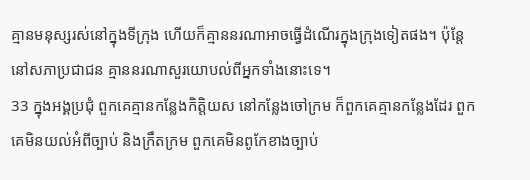គ្មានមនុស្សរស់នៅក្នុងទីក្រុង ហើយក៏គ្មាននរណាអាចធ្វើដំណើរក្នុងក្រុងទៀតផង។ ប៉ុន្តែ នៅសភាប្រជាជន គ្មាននរណាសួរយោបល់ពីអ្នកទាំងនោះទេ។
33 ក្នុងអង្គប្រជុំ ពួកគេគ្មានកន្លែងកិត្តិយស នៅកន្លែងចៅក្រម ក៏ពួកគេគ្មានកន្លែងដែរ ពួកគេមិនយល់អំពីច្បាប់ និងក្រឹតក្រម ពួកគេមិនពូកែខាងច្បាប់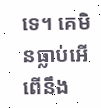ទេ។ គេមិនធ្លាប់អើពើនឹង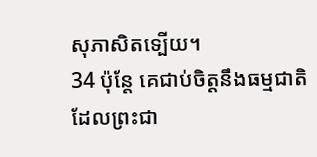សុភាសិតទ្បើយ។
34 ប៉ុន្តែ គេជាប់ចិត្តនឹងធម្មជាតិ ដែលព្រះជា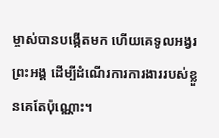ម្ចាស់បានបង្កើតមក ហើយគេទូលអង្វរព្រះអង្គ ដើម្បីដំណើរការការងាររបស់ខ្លួនគេតែប៉ុណ្ណោះ។